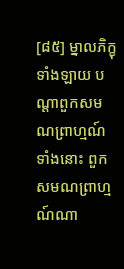[៨៥] ម្នាលភិក្ខុទាំងឡាយ បណ្តាពួកសមណព្រាហ្មណ៍ទាំងនោះ ពួកសមណព្រាហ្មណ៍ណា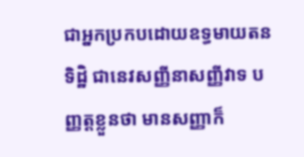ជាអ្នកប្រកបដោយឧទ្ធមាយតនទិដ្ឋិ ជានេវសញ្ញីនាសញ្ញីវាទ បញ្ញត្តខ្លួនថា មានសញ្ញាក៏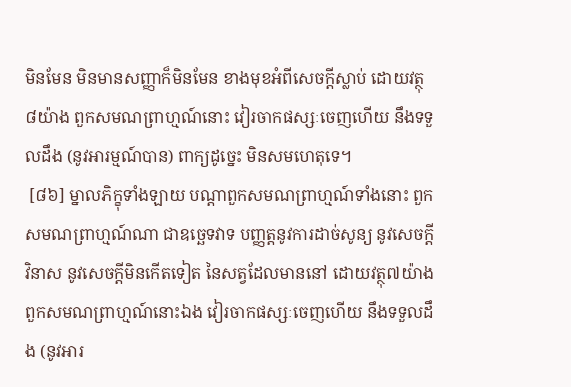មិនមែន មិនមានសញ្ញាក៏មិនមែន ខាងមុខអំពីសេចក្តីស្លាប់ ដោយវត្ថុ៨យ៉ាង ពួកសមណព្រាហ្មណ៍នោះ វៀរចាកផស្សៈចេញហើយ នឹងទទួលដឹង (នូវអារម្មណ៍បាន) ពាក្យដូច្នេះ មិនសមហេតុទេ។
 [៨៦] ម្នាលភិក្ខុទាំងឡាយ បណ្តាពួកសមណព្រាហ្មណ៍ទាំងនោះ ពួកសមណព្រាហ្មណ៍ណា ជាឧច្ឆេទវាទ បញ្ញត្តនូវការដាច់សូន្យ នូវសេចក្តីវិនាស នូវសេចក្តីមិនកើតទៀត នៃសត្វដែលមាននៅ ដោយវត្ថុ៧យ៉ាង ពួកសមណព្រាហ្មណ៍នោះឯង វៀរចាកផស្សៈចេញហើយ នឹងទទួលដឹង (នូវអារ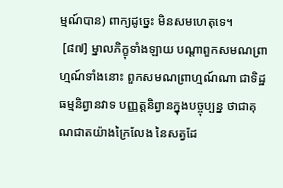ម្មណ៍បាន) ពាក្យដូច្នេះ មិនសមហេតុទេ។
 [៨៧] ម្នាលភិក្ខុទាំងឡាយ បណ្តាពួកសមណព្រាហ្មណ៍ទាំងនោះ ពួកសមណព្រាហ្មណ៍ណា ជាទិដ្ឋធម្មនិព្វានវាទ បញ្ញត្តនិព្វានក្នុងបច្ចុប្បន្ន ថាជាគុណជាតយ៉ាងក្រៃលែង នៃសត្វដែ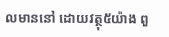លមាននៅ ដោយវត្ថុ៥យ៉ាង ពួ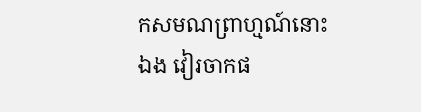កសមណព្រាហ្មណ៍នោះឯង វៀរចាកផ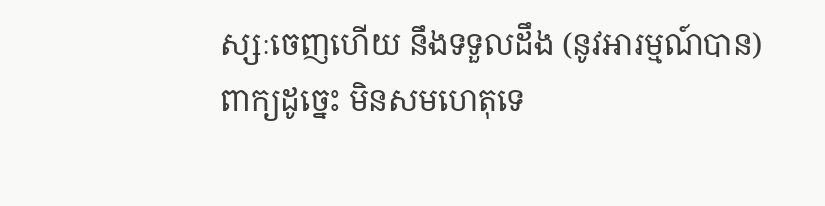ស្សៈចេញហើយ នឹងទទួលដឹង (នូវអារម្មណ៍បាន) ពាក្យដូច្នេះ មិនសមហេតុទេ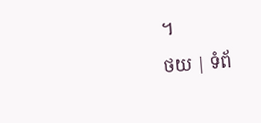។
ថយ | ទំព័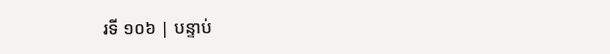រទី ១០៦ | បន្ទាប់